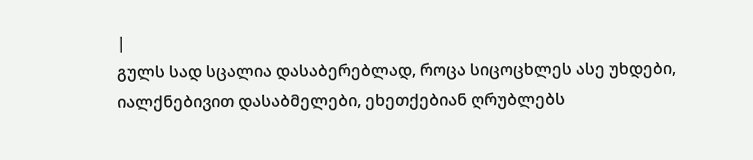|
გულს სად სცალია დასაბერებლად, როცა სიცოცხლეს ასე უხდები, იალქნებივით დასაბმელები, ეხეთქებიან ღრუბლებს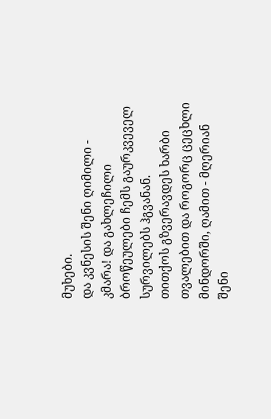მუხები.
და კვნესის შენი ღიმილი - კმარა! და გახლეჩილი ბროწეულები ჩემს გაურკვეველ სურვილებს ჰგვანან.
თითქოს გზვერავდეს ხარბი თვალებით და როგორც ცეცხლი მინდორში, ღამით - მღერიან შენი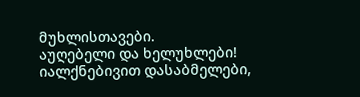მუხლისთავები.
აუღებელი და ხელუხლები! იალქნებივით დასაბმელები,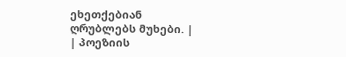ეხეთქებიან ღრუბლებს მუხები. |
| პოეზიის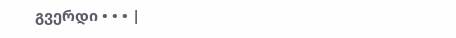გვერდი • • • |